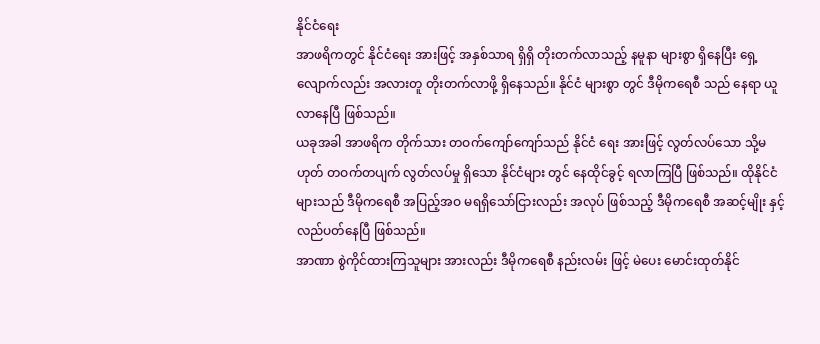နိုင်ငံရေး
အာဖရိကတွင် နိုင်ငံရေး အားဖြင့် အနှစ်သာရ ရှိရှိ တိုးတက်လာသည့် နမူနာ များစွာ ရှိနေပြီး ရှေ့လျောက်လည်း အလားတူ တိုးတက်လာဖို့ ရှိနေသည်။ နိုင်ငံ များစွာ တွင် ဒီမိုကရေစီ သည် နေရာ ယူလာနေပြီ ဖြစ်သည်။
ယခုအခါ အာဖရိက တိုက်သား တဝက်ကျော်ကျော်သည် နိုင်ငံ ရေး အားဖြင့် လွတ်လပ်သော သို့မဟုတ် တဝက်တပျက် လွတ်လပ်မှု ရှိသော နိုင်ငံများ တွင် နေထိုင်ခွင့် ရလာကြပြီ ဖြစ်သည်။ ထိုနိုင်ငံများသည် ဒီမိုကရေစီ အပြည့်အဝ မရရှိသော်ငြားလည်း အလုပ် ဖြစ်သည့် ဒီမိုကရေစီ အဆင့်မျိုး နှင့် လည်ပတ်နေပြီ ဖြစ်သည်။
အာဏာ စွဲကိုင်ထားကြသူများ အားလည်း ဒီမိုကရေစီ နည်းလမ်း ဖြင့် မဲပေး မောင်းထုတ်နိုင်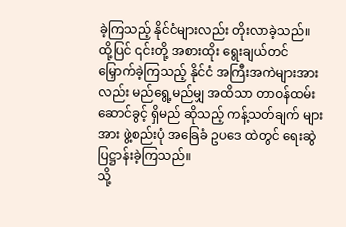ခဲ့ကြသည့် နိုင်ငံများလည်း တိုးလာခဲ့သည်။ ထို့ပြင် ၎င်းတို့ အစားထိုး ရွေးချယ်တင်မြှောက်ခဲ့ကြသည့် နိုင်ငံ အကြီးအကဲများအားလည်း မည်ရွေ့မည်မျှ အထိသာ တာဝန်ထမ်းဆောင်ခွင့် ရှိမည် ဆိုသည့် ကန့်သတ်ချက် များ အား ဖွဲ့စည်းပုံ အခြေခံ ဥပဒေ ထဲတွင် ရေးဆွဲ ပြဋ္ဌာန်းခဲ့ကြသည်။
သို့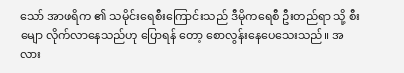သော် အာဖရိက ၏ သမိုင်းရေစီးကြောင်းသည် ဒီမိုကရေစီ ဦးတည်ရာ သို့ စီးမျော လိုက်လာနေသည်ဟု ပြောရန် တော့ စောလွန်းနေပေသေးသည်။ အလား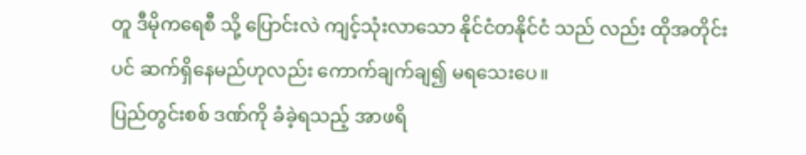တူ ဒီမိုကရေစီ သို့ ပြောင်းလဲ ကျင့်သုံးလာသော နိုင်ငံတနိုင်ငံ သည် လည်း ထိုအတိုင်းပင် ဆက်ရှိနေမည်ဟုလည်း ကောက်ချက်ချ၍ မရသေးပေ။
ပြည်တွင်းစစ် ဒဏ်ကို ခံခဲ့ရသည့် အာဖရိ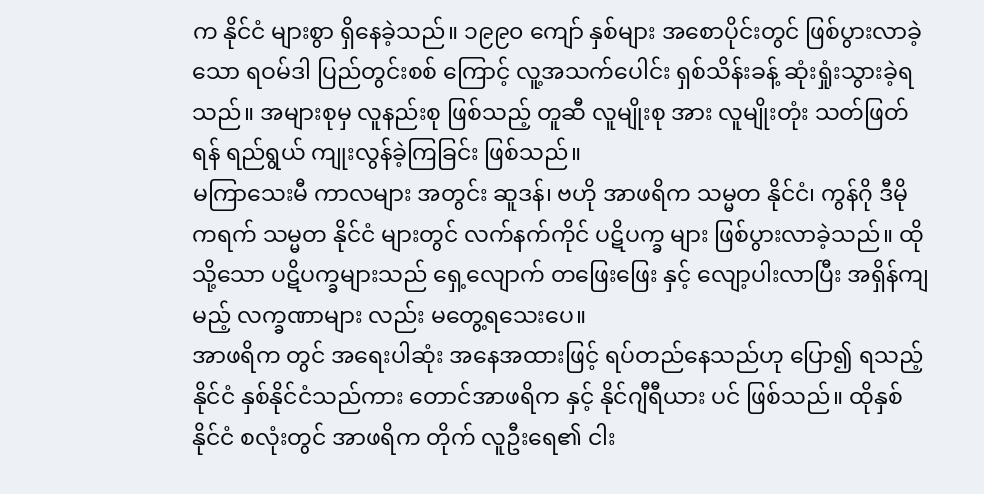က နိုင်ငံ များစွာ ရှိနေခဲ့သည်။ ၁၉၉၀ ကျော် နှစ်များ အစောပိုင်းတွင် ဖြစ်ပွားလာခဲ့သော ရဝမ်ဒါ ပြည်တွင်းစစ် ကြောင့် လူ့အသက်ပေါင်း ရှစ်သိန်းခန့် ဆုံးရှုံးသွားခဲ့ရသည်။ အများစုမှ လူနည်းစု ဖြစ်သည့် တူဆီ လူမျိုးစု အား လူမျိုးတုံး သတ်ဖြတ်ရန် ရည်ရွယ် ကျုးလွန်ခဲ့ကြခြင်း ဖြစ်သည်။
မကြာသေးမီ ကာလများ အတွင်း ဆူဒန်၊ ဗဟို အာဖရိက သမ္မတ နိုင်ငံ၊ ကွန်ဂို ဒီမိုကရက် သမ္မတ နိုင်ငံ များတွင် လက်နက်ကိုင် ပဋိပက္ခ များ ဖြစ်ပွားလာခဲ့သည်။ ထိုသို့သော ပဋိပက္ခများသည် ရှေ့လျောက် တဖြေးဖြေး နှင့် လျော့ပါးလာပြီး အရှိန်ကျမည့် လက္ခဏာများ လည်း မတွေ့ရသေးပေ။
အာဖရိက တွင် အရေးပါဆုံး အနေအထားဖြင့် ရပ်တည်နေသည်ဟု ပြော၍ ရသည့် နိုင်ငံ နှစ်နိုင်ငံသည်ကား တောင်အာဖရိက နှင့် နိုင်ဂျီရီယား ပင် ဖြစ်သည်။ ထိုနှစ်နိုင်ငံ စလုံးတွင် အာဖရိက တိုက် လူဦးရေ၏ ငါး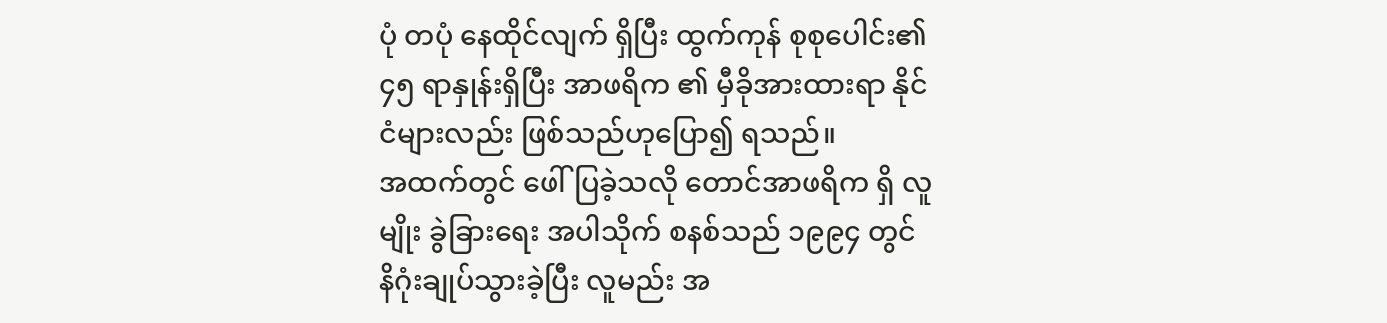ပုံ တပုံ နေထိုင်လျက် ရှိပြီး ထွက်ကုန် စုစုပေါင်း၏ ၄၅ ရာနှုန်းရှိပြီး အာဖရိက ၏ မှီခိုအားထားရာ နိုင်ငံများလည်း ဖြစ်သည်ဟုပြော၍ ရသည်။
အထက်တွင် ဖေါ်ပြခဲ့သလို တောင်အာဖရိက ရှိ လူမျိုး ခွဲခြားရေး အပါသိုက် စနစ်သည် ၁၉၉၄ တွင် နိဂုံးချုပ်သွားခဲ့ပြီး လူမည်း အ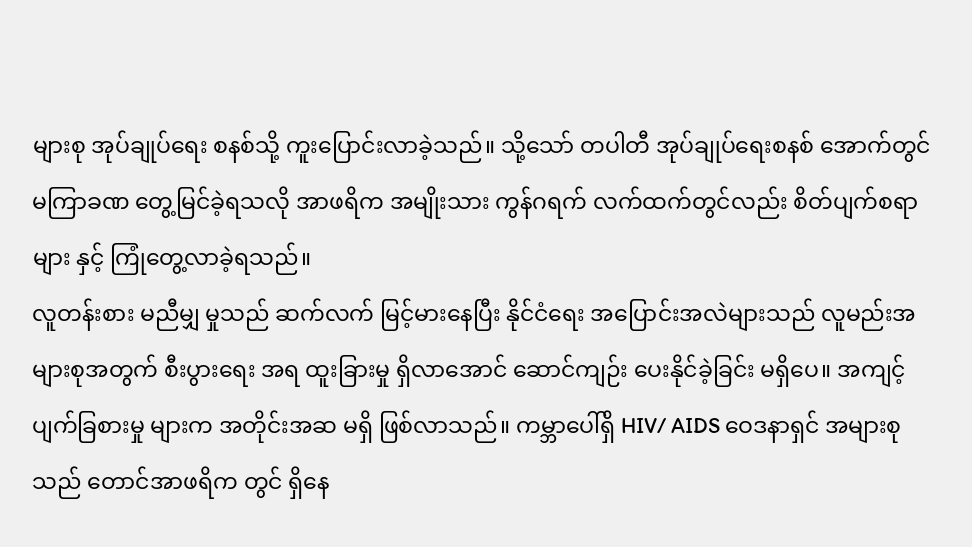များစု အုပ်ချုပ်ရေး စနစ်သို့ ကူးပြောင်းလာခဲ့သည်။ သို့သော် တပါတီ အုပ်ချုပ်ရေးစနစ် အောက်တွင် မကြာခဏ တွေ့မြင်ခဲ့ရသလို အာဖရိက အမျိုးသား ကွန်ဂရက် လက်ထက်တွင်လည်း စိတ်ပျက်စရာ များ နှင့် ကြုံတွေ့လာခဲ့ရသည်။
လူတန်းစား မညီမျှ မှုသည် ဆက်လက် မြင့်မားနေပြီး နိုင်ငံရေး အပြောင်းအလဲများသည် လူမည်းအများစုအတွက် စီးပွားရေး အရ ထူးခြားမှု ရှိလာအောင် ဆောင်ကျဉ်း ပေးနိုင်ခဲ့ခြင်း မရှိပေ။ အကျင့်ပျက်ခြစားမှု များက အတိုင်းအဆ မရှိ ဖြစ်လာသည်။ ကမ္ဘာပေါ်ရှိ HIV/ AIDS ဝေဒနာရှင် အများစုသည် တောင်အာဖရိက တွင် ရှိနေ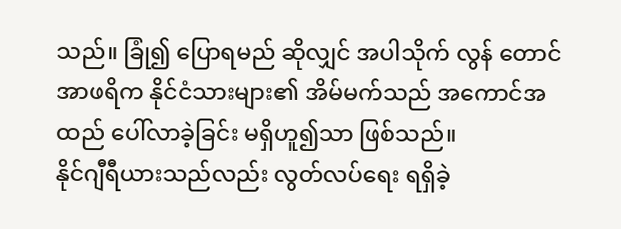သည်။ ခြုံ၍ ပြောရမည် ဆိုလျှင် အပါသိုက် လွန် တောင်အာဖရိက နိုင်ငံသားများ၏ အိမ်မက်သည် အကောင်အထည် ပေါ်လာခဲ့ခြင်း မရှိဟူ၍သာ ဖြစ်သည်။
နိုင်ဂျီရီယားသည်လည်း လွတ်လပ်ရေး ရရှိခဲ့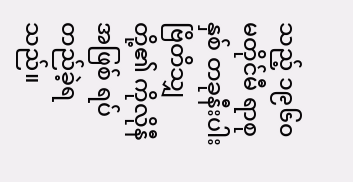သည့် ၁၉၆၀ မတိုင်မီ ရာစုနှစ် တခုနီးပါး ဗြိတိသျှ တို့၏ ကိုလိုနီ အဖြစ် ရပ်တည်ခဲ့ရသည်။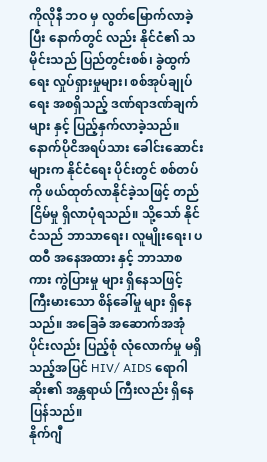ကိုလိုနီ ဘဝ မှ လွတ်မြောက်လာခဲ့ပြီး နောက်တွင် လည်း နိုင်ငံ၏ သမိုင်းသည် ပြည်တွင်းစစ်၊ ခွဲထွက်ရေး လှုပ်ရှားမှုများ၊ စစ်အုပ်ချုပ် ရေး အစရှိသည့် ဒဏ်ရာဒဏ်ချက် များ နှင့် ပြည့်နှက်လာခဲ့သည်။
နောက်ပိုငိအရပ်သား ခေါင်းဆောင်းများက နိုင်ငံရေး ပိုင်းတွင် စစ်တပ်ကို ဖယ်ထုတ်လာနိုင်ခဲ့သဖြင့် တည်ငြိမ်မှု ရှိလာပုံရသည်။ သို့သော် နိုင်ငံသည် ဘာသာရေး၊ လူမျိုးရေး၊ ပထဝီ အနေအထား နှင့် ဘာသာစကား ကွဲပြားမှု များ ရှိနေသဖြင့် ကြီးမားသော စိန်ခေါ်မှု များ ရှိနေသည်။ အခြေခံ အဆောက်အအုံ ပိုင်းလည်း ပြည့်စုံ လုံလောက်မှု မရှိသည့်အပြင် HIV/ AIDS ရောဂါ ဆိုး၏ အန္တရာယ် ကြီးလည်း ရှိနေပြန်သည်။
နိုက်ဂျီ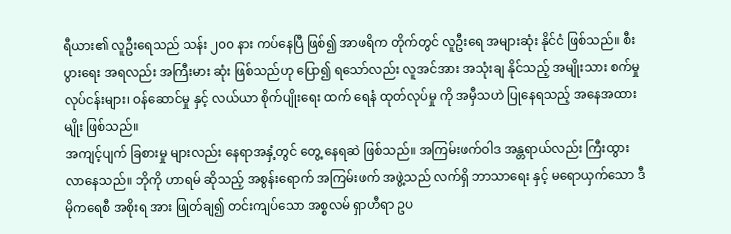ရီယား၏ လူဦးရေသည် သန်း ၂၀၀ နား ကပ်နေပြီ ဖြစ်၍ အာဖရိက တိုက်တွင် လူဦးရေ အများဆုံး နိုင်ငံ ဖြစ်သည်။ စီးပွားရေး အရလည်း အကြီးမား ဆုံး ဖြစ်သည်ဟု ပြော၍ ရသော်လည်း လူအင်အား အသုံးချ နိုင်သည့် အမျိုးသား စက်မှု လုပ်ငန်းများ၊ ဝန်ဆောင်မှု နှင့် လယ်ယာ စိုက်ပျိုးရေး ထက် ရေနံ ထုတ်လုပ်မှု ကို အမှီသဟဲ ပြုနေရသည့် အနေအထား မျိုး ဖြစ်သည်။
အကျင့်ပျက် ခြစားမှု များလည်း နေရာအနှံ့တွင် တွေ့ နေရဆဲ ဖြစ်သည်။ အကြမ်းဖက်ဝါဒ အန္တရာယ်လည်း ကြီးထွားလာနေသည်။ ဘိုကို ဟာရမ် ဆိုသည့် အစွန်းရောက် အကြမ်းဖက် အဖွဲ့သည် လက်ရှိ ဘာသာရေး နှင့် မရောယှက်သော ဒီမိုကရေစီ အစိုးရ အား ဖြုတ်ချ၍ တင်းကျပ်သော အစ္စလမ် ရှာဟီရာ ဥပ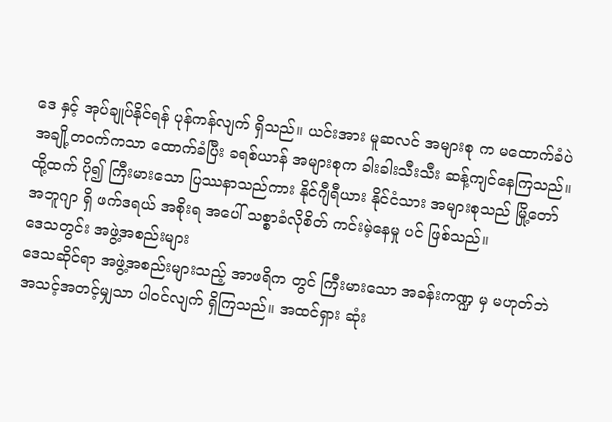ဒေ နှင့် အုပ်ချုပ်နိုင်ရန် ပုန်ကန်လျက် ရှိသည်။ ယင်းအား မူဆလင် အများစု က မထောက်ခံပဲ အချို့တဝက်ကသာ ထောက်ခံပြီး ခရစ်ယာန် အများစုက ခါးခါးသီးသီး ဆန့်ကျင်နေကြသည်။
ထို့ထက် ပို၍ ကြီးမားသော ပြဿနာသည်ကား နိုင်ဂျီရီယား နိုင်ငံသား အများစုသည် မြို့တော် အဘူဂျာ ရှိ ဖက်ဒရယ် အစိုးရ အပေါ် သစ္စာခံလိုစိတ် ကင်းမဲ့နေမှု ပင် ဖြစ်သည်။
ဒေသတွင်း အဖွဲ့အစည်းများ
ဒေသဆိုင်ရာ အဖွဲ့အစည်းများသည့် အာဖရိက တွင် ကြီးမားသော အခန်းကဏ္ဍ မှ မဟုတ်ဘဲ အသင့်အတင့်မျှသာ ပါဝင်လျက် ရှိကြသည်။ အထင်ရှား ဆုံး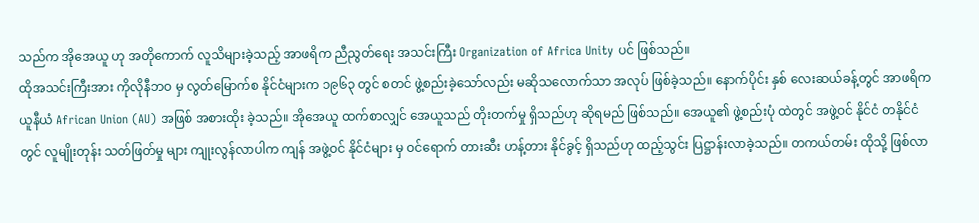သည်က အိုအေယူ ဟု အတိုကောက် လူသိများခဲ့သည့် အာဖရိက ညီညွတ်ရေး အသင်းကြီး Organization of Africa Unity ပင် ဖြစ်သည်။
ထိုအသင်းကြီးအား ကိုလိုနီဘဝ မှ လွတ်မြောက်စ နိုင်ငံများက ၁၉၆၃ တွင် စတင် ဖွဲ့စည်းခဲ့သော်လည်း မဆိုသလောက်သာ အလုပ် ဖြစ်ခဲ့သည်။ နောက်ပိုင်း နှစ် လေးဆယ်ခန့်တွင် အာဖရိက ယူနီယံ African Union (AU) အဖြစ် အစားထိုး ခဲ့သည်။ အိုအေယူ ထက်စာလျှင် အေယူသည် တိုးတက်မှု ရှိသည်ဟု ဆိုရမည် ဖြစ်သည်။ အေယူ၏ ဖွဲ့စည်းပုံ ထဲတွင် အဖွဲ့ဝင် နိုင်ငံ တနိုင်ငံ တွင် လူမျိုးတုန်း သတ်ဖြတ်မှု များ ကျုးလွန်လာပါက ကျန် အဖွဲ့ဝင် နိုင်ငံများ မှ ဝင်ရောက် တားဆီး ဟန့်တား နိုင်ခွင့် ရှိသည်ဟု ထည့်သွင်း ပြဋ္ဌာန်းလာခဲ့သည်။ တကယ်တမ်း ထိုသို့ ဖြစ်လာ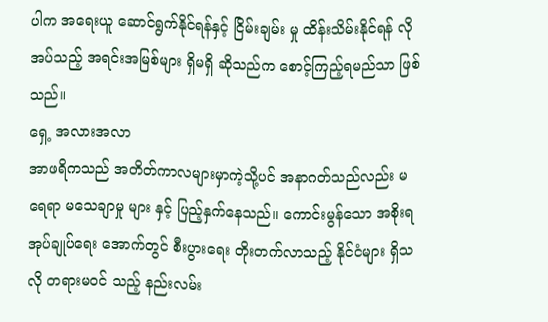ပါက အရေးယူ ဆောင်ရွက်နိုင်ရန်နှင့် ငြိမ်းချမ်း မှု ထိန်းသိမ်းနိုင်ရန် လိုအပ်သည့် အရင်းအမြစ်များ ရှိမရှိ ဆိုသည်က စောင့်ကြည့်ရမည်သာ ဖြစ်သည်။
ရှေ့ အလားအလာ
အာဖရိကသည် အတိတ်ကာလများမှာကဲ့သို့ပင် အနာဂတ်သည်လည်း မရေရာ မသေချာမှု များ နှင့် ပြည့်နှက်နေသည်။ ကောင်းမွန်သော အစိုးရ အုပ်ချုပ်ရေး အောက်တွင် စီးပွားရေး တိုးတက်လာသည့် နိုင်ငံများ ရှိသလို တရားမဝင် သည့် နည်းလမ်း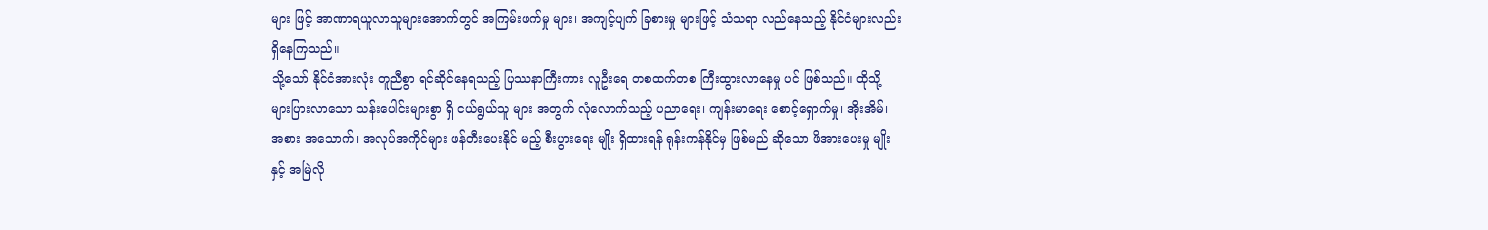များ ဖြင့် အာဏာရယူလာသူများအောက်တွင် အကြမ်းဖက်မှု များ၊ အကျင့်ပျက် ခြစားမှု များဖြင့် သံသရာ လည်နေသည့် နိုင်ငံများလည်း ရှိနေကြသည်။
သို့သော် နိုင်ငံအားလုံး တူညီစွာ ရင်ဆိုင်နေရသည့် ပြဿနာကြီးကား လူဦးရေ တစထက်တစ ကြီးထွားလာနေမှု ပင် ဖြစ်သည်။ ထိုသို့ များပြားလာသော သန်းပေါင်းများစွာ ရှိ ငယ်ရွယ်သူ များ အတွက် လုံလောက်သည့် ပညာရေး၊ ကျန်းမာရေး စောင့်ရှောက်မှု၊ အိုးအိမ်၊ အစား အသောက်၊ အလုပ်အကိုင်များ ဖန်တီးပေးနိုင် မည့် စီးပွားရေး မျိုး ရှိထားရန် ရုန်းကန်နိုင်မှ ဖြစ်မည် ဆိုသော ဖိအားပေးမှု မျိုး နှင့် အမြဲလို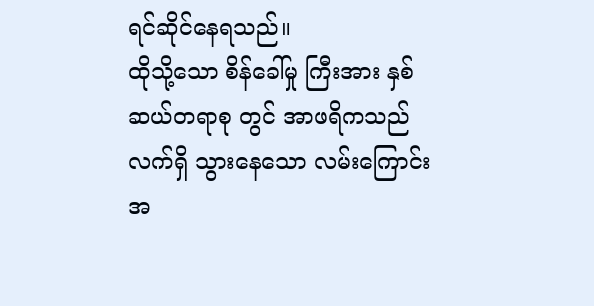ရင်ဆိုင်နေရသည်။
ထိုသို့သော စိန်ခေါ်မှု ကြီးအား နှစ်ဆယ်တရာစု တွင် အာဖရိကသည် လက်ရှိ သွားနေသော လမ်းကြောင်း အ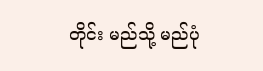တိုင်း မည်သို့ မည်ပုံ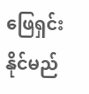ဖြေရှင်းနိုင်မည်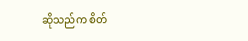ဆိုသည်က စိတ်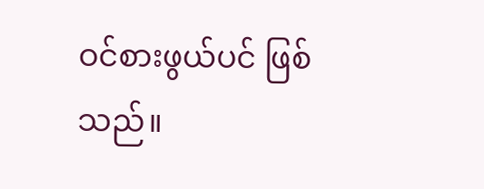ဝင်စားဖွယ်ပင် ဖြစ်သည်။